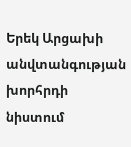Երեկ Արցախի անվտանգության խորհրդի նիստում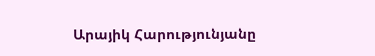Արայիկ Հարությունյանը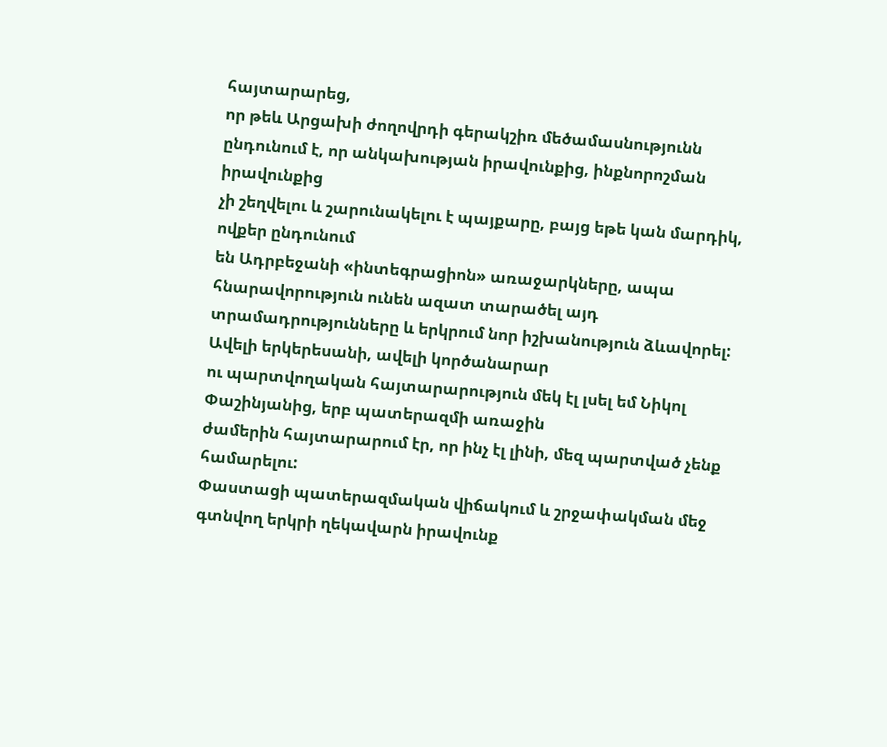հայտարարեց,
որ թեև Արցախի ժողովրդի գերակշիռ մեծամասնությունն ընդունում է, որ անկախության իրավունքից, ինքնորոշման իրավունքից
չի շեղվելու և շարունակելու է պայքարը, բայց եթե կան մարդիկ, ովքեր ընդունում
են Ադրբեջանի «ինտեգրացիոն» առաջարկները, ապա հնարավորություն ունեն ազատ տարածել այդ տրամադրությունները և երկրում նոր իշխանություն ձևավորել: Ավելի երկերեսանի, ավելի կործանարար
ու պարտվողական հայտարարություն մեկ էլ լսել եմ Նիկոլ Փաշինյանից, երբ պատերազմի առաջին
ժամերին հայտարարում էր, որ ինչ էլ լինի, մեզ պարտված չենք համարելու:
Փաստացի պատերազմական վիճակում և շրջափակման մեջ գտնվող երկրի ղեկավարն իրավունք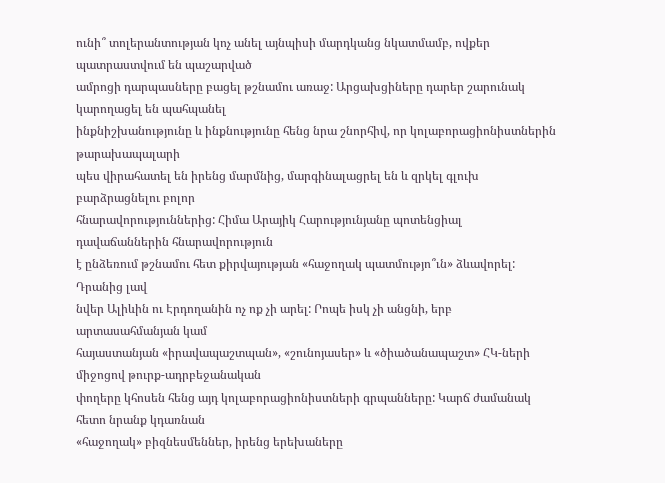ունի՞ տոլերանտության կոչ անել այնպիսի մարդկանց նկատմամբ, ովքեր պատրաստվում են պաշարված
ամրոցի դարպասները բացել թշնամու առաջ: Արցախցիները դարեր շարունակ կարողացել են պահպանել
ինքնիշխանությունը և ինքնությունը հենց նրա շնորհիվ, որ կոլաբորացիոնիստներին թարախապալարի
պես վիրահատել են իրենց մարմնից, մարգինալացրել են և զրկել գլուխ բարձրացնելու բոլոր
հնարավորություններից: Հիմա Արայիկ Հարությունյանը պոտենցիալ դավաճաններին հնարավորություն
է ընձեռում թշնամու հետ քիրվայության «հաջողակ պատմությո՞ւն» ձևավորել: Դրանից լավ
նվեր Ալիևին ու Էրդողանին ոչ ոք չի արել: Րոպե իսկ չի անցնի, երբ արտասահմանյան կամ
հայաստանյան «իրավապաշտպան», «շունոյասեր» և «ծիածանապաշտ» ՀԿ-ների միջոցով թուրք-ադրբեջանական
փողերը կհոսեն հենց այդ կոլաբորացիոնիստների գրպանները: Կարճ ժամանակ հետո նրանք կդառնան
«հաջողակ» բիզնեսմեններ, իրենց երեխաները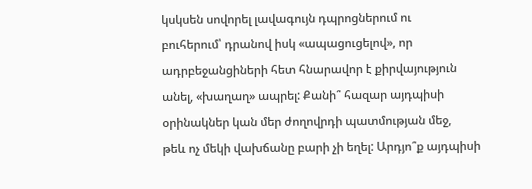կսկսեն սովորել լավագույն դպրոցներում ու
բուհերում՝ դրանով իսկ «ապացուցելով», որ ադրբեջանցիների հետ հնարավոր է քիրվայություն
անել, «խաղաղ» ապրել: Քանի՞ հազար այդպիսի օրինակներ կան մեր ժողովրդի պատմության մեջ,
թեև ոչ մեկի վախճանը բարի չի եղել: Արդյո՞ք այդպիսի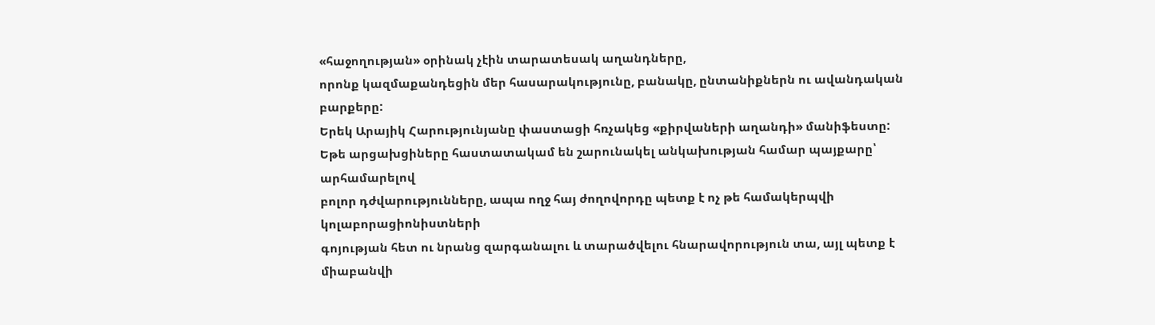«հաջողության» օրինակ չէին տարատեսակ աղանդները,
որոնք կազմաքանդեցին մեր հասարակությունը, բանակը, ընտանիքներն ու ավանդական բարքերը:
Երեկ Արայիկ Հարությունյանը փաստացի հռչակեց «քիրվաների աղանդի» մանիֆեստը:
Եթե արցախցիները հաստատակամ են շարունակել անկախության համար պայքարը՝ արհամարելով
բոլոր դժվարությունները, ապա ողջ հայ ժողովորդը պետք է ոչ թե համակերպվի կոլաբորացիոնիստների
գոյության հետ ու նրանց զարգանալու և տարածվելու հնարավորություն տա, այլ պետք է միաբանվի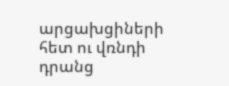արցախցիների հետ ու վռնդի դրանց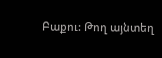Բաքու: Թող այնտեղ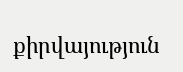քիրվայություն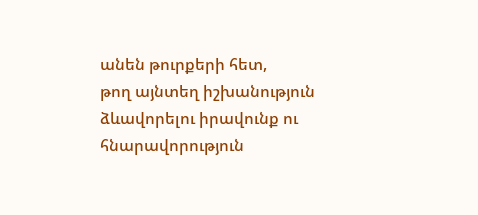անեն թուրքերի հետ,
թող այնտեղ իշխանություն ձևավորելու իրավունք ու հնարավորություն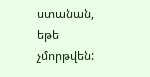ստանան, եթե չմորթվեն: